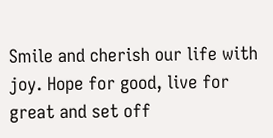Smile and cherish our life with joy. Hope for good, live for great and set off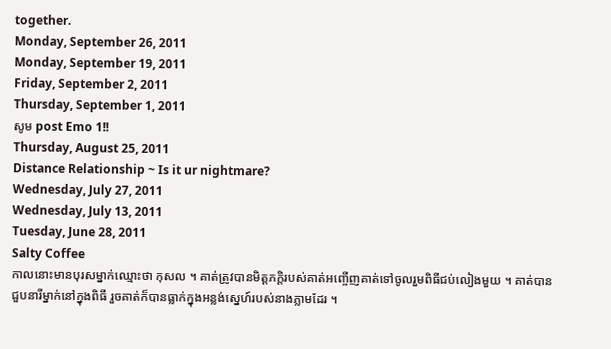together.
Monday, September 26, 2011
Monday, September 19, 2011
Friday, September 2, 2011
Thursday, September 1, 2011
សូម post Emo 1!!
Thursday, August 25, 2011
Distance Relationship ~ Is it ur nightmare?
Wednesday, July 27, 2011
Wednesday, July 13, 2011
Tuesday, June 28, 2011
Salty Coffee
កាលនោះមានបុរសម្នាក់ឈ្មោះថា កុសល ។ គាត់ត្រូវបានមិត្តភកិ្តរបស់គាត់អញ្ចើញគាត់ទៅចូលរួមពិធីជប់លៀងមួយ ។ គាត់បានជួបនារីម្នាក់នៅក្នុងពិធី រួចគាត់ក៏បានធ្លាក់ក្នុងអន្លង់ស្នេហ៍របស់នាងភ្លាមដែរ ។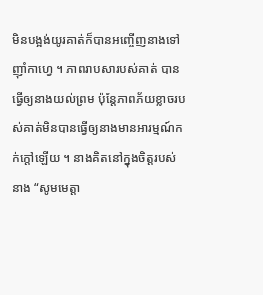មិនបង្អង់យូរគាត់ក៏បានអញ្ចើញនាងទៅញ៉ាំកាហ្វេ ។ ភាពរាបសារបស់គាត់ បានធ្វើឲ្យនាងយល់ព្រម ប៉ុន្តែភាពភ័យខ្លាចរបស់គាត់មិនបានធ្វើឲ្យនាងមានអារម្មណ៍កក់ក្តៅឡើយ ។ នាងគិតនៅក្នុងចិត្តរបស់នាង “សូមមេត្តា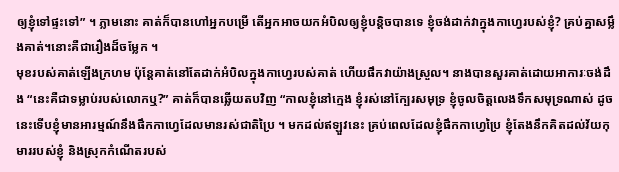ឲ្យខ្ញុំទៅផ្ទះទៅ” ។ ភ្លាមនោះ គាត់ក៏បានហៅអ្នកបម្រើ តើអ្នកអាចយកអំបិលឲ្យខ្ញុំបន្តិចបានទេ ខ្ញុំចង់ដាក់វាក្នុងកាហ្វេរបស់ខ្ញុំ? គ្រប់គ្នាសម្លឹងគាត់។នោះគឺជារឿងដ៏ចម្លែក ។
មុខរបស់គាត់ឡើងក្រហម ប៉ុន្តែគាត់នៅតែដាក់អំបិលក្នុងកាហ្វេរបស់គាត់ ហើយផឹកវាយ៉ាងស្រួល។ នាងបានសួរគាត់ដោយអាការៈចង់ដឹង “នេះគឺជាទម្លាប់របស់លោកឬ?” គាត់ក៏បានឆ្លើយតបវិញ “កាលខ្ញុំនៅក្មេង ខ្ញុំរស់នៅក្បែរសមុទ្រ ខ្ញុំចូលចិត្តលេងទឹកសមុទ្រណាស់ ដូចនេះទើបខ្ញុំមានអារម្មណ៍នឹងផឹកកាហ្វេដែលមានរស់ជាតិប្រៃ ។ មកដល់ឥឡួវនេះ គ្រប់ពេលដែលខ្ញុំផឹកកាហ្វេប្រៃ ខ្ញុំតែងនឹកគិតដល់វ័យកុមាររបស់ខ្ញុំ និងស្រុកកំណើតរបស់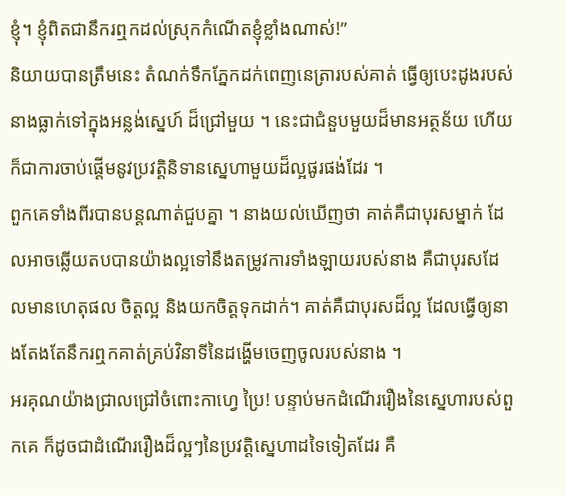ខ្ញុំ។ ខ្ញុំពិតជានឹករឮកដល់ស្រុកកំណើតខ្ញុំខ្លាំងណាស់!”
និយាយបានត្រឹមនេះ តំណក់ទឹកភ្នែកដក់ពេញនេត្រារបស់គាត់ ធ្វើឲ្យបេះដូងរបស់នាងធ្លាក់ទៅក្នុងអន្លង់ស្នេហ៍ ដ៏ជ្រៅមួយ ។ នេះជាជំនួបមួយដ៏មានអត្ថន័យ ហើយក៏ជាការចាប់ផ្តើមនូវប្រវតិ្តនិទានស្នេហាមួយដ៏ល្អផូរផង់ដែរ ។
ពួកគេទាំងពីរបានបន្តណាត់ជួបគ្នា ។ នាងយល់ឃើញថា គាត់គឺជាបុរសម្នាក់ ដែលអាចឆ្លើយតបបានយ៉ាងល្អទៅនឹងតម្រូវការទាំងឡាយរបស់នាង គឺជាបុរសដែលមានហេតុផល ចិត្តល្អ និងយកចិត្តទុកដាក់។ គាត់គឺជាបុរសដ៏ល្អ ដែលធ្វើឲ្យនាងតែងតែនឹករឮកគាត់គ្រប់វិនាទីនៃដង្ហើមចេញចូលរបស់នាង ។
អរគុណយ៉ាងជ្រាលជ្រៅចំពោះកាហ្វេ ប្រៃ! បន្ទាប់មកដំណើររឿងនៃស្នេហារបស់ពួកគេ ក៏ដូចជាដំណើររឿងដ៏ល្អៗនៃប្រវតិ្តស្នេហាដទៃទៀតដែរ គឺ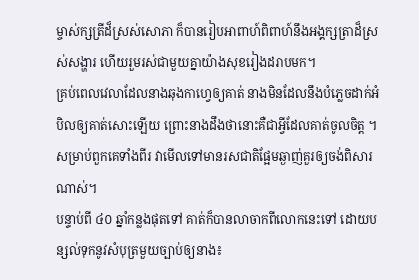ម្ចាស់ក្សត្រីដ៏ស្រស់សោភា ក៏បានរៀបអាពាហ៍ពិពាហ៍នឹងអង្គក្សត្រាដ៏ស្រស់សង្ហារ ហើយរួមរស់ជាមួយគ្នាយ៉ាងសុខរៀងដរាបមក។
គ្រប់ពេលវេលាដែលនាងឆុងកាហ្វេឲ្យគាត់ នាងមិនដែលនឹងបំភ្លេចដាក់អំបិលឲ្យគាត់សោះឡើយ ព្រោះនាងដឹងថានោះគឺជាអ្វីដែលគាត់ចូលចិត្ត ។ សម្រាប់ពួកគេទាំងពីរ វាមើលទៅមានរសជាតិផ្អែមឆ្ងាញ់គួរឲ្យចង់ពិសារណាស់។
បន្ទាប់ពី ៤០ ឆ្នាំកន្លងផុតទៅ គាត់ក៏បានលាចាកពីលោកនេះទៅ ដោយបន្សល់ទុកនូវសំបុត្រមួយច្បាប់ឲ្យនាង៖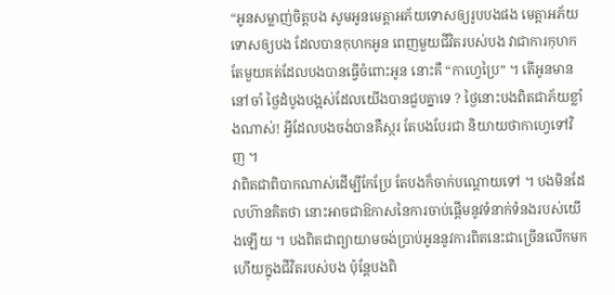“អូនសម្លាញ់ចិត្តបង សូមអូនមេត្តាអភ័យទោសឲ្យរូបបងផង មេត្តាអភ័យទោសឲ្យបង ដែលបានកុហកអូន ពេញមួយជីវិតរបស់បង វាជាការកុហកតែមួយគត់ដែលបងបានធ្វើចំពោះអូន នោះគឺ “កាហ្វេប្រៃ” ។ តើអូនមាននៅចាំ ថ្ងៃដំបូងបង្អស់ដែលយើងបានជួបគ្នាទេ ? ថ្ងៃនោះបងពិតជាភ័យខ្លាំងណាស់! អ្វីដែលបងចង់បានគឺស្ករ តែបងបែរជា និយាយថាកាហ្វេទៅវិញ ។
វាពិតជាពិបាកណាស់ដើម្បីកែប្រែ តែបងក៏ចាក់បណ្តោយទៅ ។ បងមិនដែលហ៊ានគិតថា នោះអាចជាឱកាសនៃការចាប់ផ្តើមនូវទំនាក់ទំនងរបស់យើងឡើយ ។ បងពិតជាព្យាយាមចង់ប្រាប់អូននូវការពិតនេះជាច្រើនលើកមកហើយក្នុងជីវិតរបស់បង ប៉ុន្តែបងពិ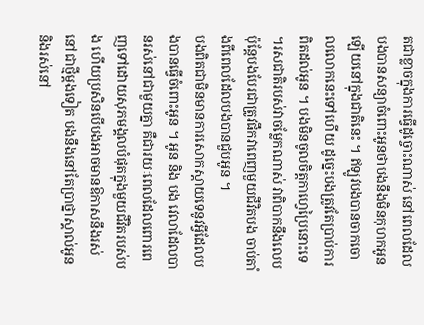តជាខ្លាចក្នុងការធ្វើដូច្ចោះណាស់ នៅពេលដែលបងបានសន្យាចំពោះអូនថាបងនឹងមិនកុហកអូនឡើយនៅក្នុងជាតិនេះ ។ ឥឡូវបងបានចាកចោលលោកនេះទៅហើយ ដូច្នេះបងត្រូវតែប្រាប់ការពិតដល់អូន ។ បងមិនចូលចិត្តកាហ្វេប្រៃនោះទេ ។រសជាតិរបស់វាចម្លែកណាស់ វាពិបាកនឹងលេប ប៉ុន្តែបងបែរជាត្រូវផឹកវាពេញមួយជីវិតបង ចាប់តាំងពីពេលដែលបងបានជួបអូន ។
បងពិតជាមិនមានការសោកស្តាយទេនូវអ្វីដែលបងបានធ្វើចំពោះអូន ។ អូន និង បង វេលាដែលបានរស់នៅជាមួយគ្នា គឺជារយៈពេលដែលពោរពេញទៅដោយសុភមង្គលបំផុតក្នុងមួយជីវិតរបស់បង ហើយប្រសិនបើបងអាចមានឱកាសនឹងរស់នៅជាថ្មីម្តងទៀត បងនឹងនៅតែប្រាថ្នាស្គាល់អូន និងរស់នៅ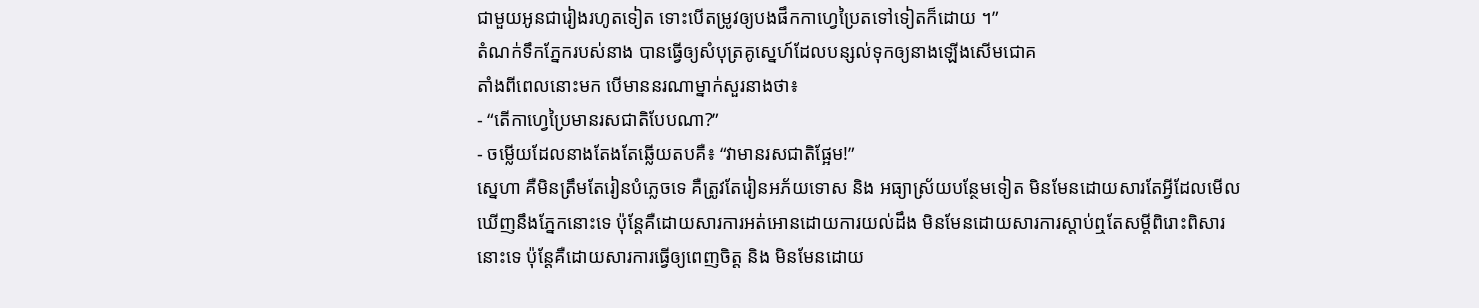ជាមួយអូនជារៀងរហូតទៀត ទោះបើតម្រូវឲ្យបងផឹកកាហ្វេប្រៃតទៅទៀតក៏ដោយ ។”
តំណក់ទឹកភ្នែករបស់នាង បានធ្វើឲ្យសំបុត្រគូស្នេហ៍ដែលបន្សល់ទុកឲ្យនាងឡើងសើមជោគ
តាំងពីពេលនោះមក បើមាននរណាម្នាក់សួរនាងថា៖
- “តើកាហ្វេប្រៃមានរសជាតិបែបណា?”
- ចម្លើយដែលនាងតែងតែឆ្លើយតបគឺ៖ “វាមានរសជាតិផ្អែម!”
ស្នេហា គឺមិនត្រឹមតែរៀនបំភ្លេចទេ គឺត្រូវតែរៀនអភ័យទោស និង អធ្យាស្រ័យបន្ថែមទៀត មិនមែនដោយសារតែអ្វីដែលមើលឃើញនឹងភ្នែកនោះទេ ប៉ុន្តែគឺដោយសារការអត់អោនដោយការយល់ដឹង មិនមែនដោយសារការស្តាប់ឮតែសម្តីពិរោះពិសារនោះទេ ប៉ុន្តែគឺដោយសារការធ្វើឲ្យពេញចិត្ត និង មិនមែនដោយ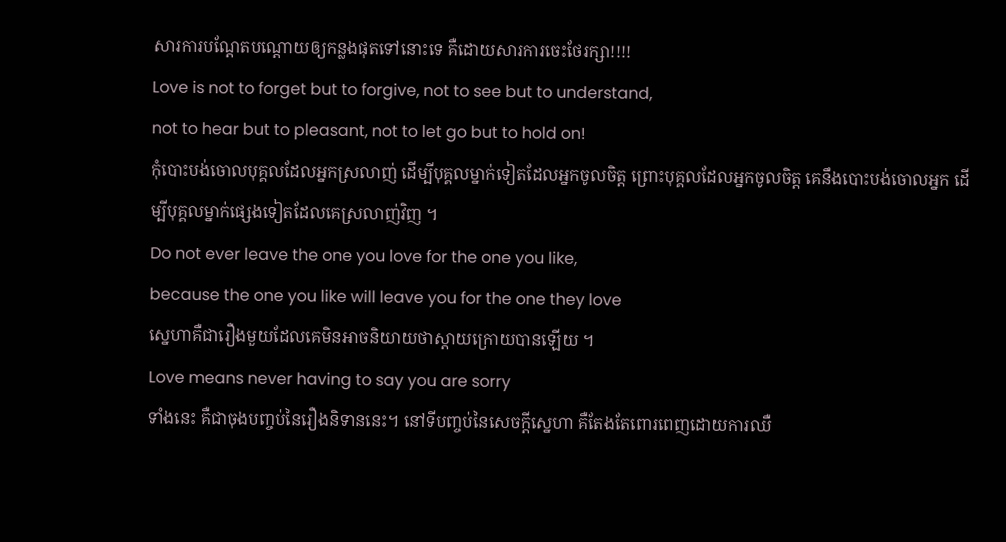សារការបណ្តែតបណ្តោយឲ្យកន្លងផុតទៅនោះទេ គឺដោយសារការចេះថែរក្សា!!!!
Love is not to forget but to forgive, not to see but to understand,
not to hear but to pleasant, not to let go but to hold on!
កុំបោះបង់ចោលបុគ្គលដែលអ្នកស្រលាញ់ ដើម្បីបុគ្គលម្នាក់ទៀតដែលអ្នកចូលចិត្ត ព្រោះបុគ្គលដែលអ្នកចូលចិត្ត គេនឹងបោះបង់ចោលអ្នក ដើម្បីបុគ្គលម្នាក់ផ្សេងទៀតដែលគេស្រលាញ់វិញ ។
Do not ever leave the one you love for the one you like,
because the one you like will leave you for the one they love
ស្នេហាគឺជារឿងមួយដែលគេមិនអាចនិយាយថាស្តាយក្រោយបានឡើយ ។
Love means never having to say you are sorry
ទាំងនេះ គឺជាចុងបញ្ចប់នៃរឿងនិទាននេះ។ នៅទីបញ្ចប់នៃសេចក្តីស្នេហា គឺតែងតែពោរពេញដោយការឈឺ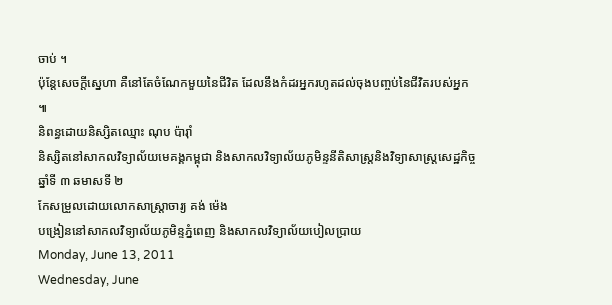ចាប់ ។
ប៉ុន្តែសេចក្តីស្នេហា គឺនៅតែចំណែកមួយនៃជីវិត ដែលនឹងកំដរអ្នករហូតដល់ចុងបញ្ចប់នៃជីវិតរបស់អ្នក ៕
និពន្ធដោយនិស្សិតឈ្មោះ ណុប ប៉ារ៉ាំ
និស្សិតនៅសាកលវិទ្យាល័យមេគង្គកម្ពុជា និងសាកលវិទ្យាល័យភូមិន្ទនីតិសាស្រ្តនិងវិទ្យាសាស្រ្តសេដ្ឋកិច្ចឆ្នាំទី ៣ ឆមាសទី ២
កែសម្រួលដោយលោកសាស្រ្តាចារ្យ គង់ ម៉េង
បង្រៀននៅសាកលវិទ្យាល័យភូមិន្ទភ្នំពេញ និងសាកលវិទ្យាល័យបៀលប្រាយ
Monday, June 13, 2011
Wednesday, June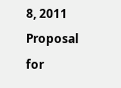8, 2011
Proposal for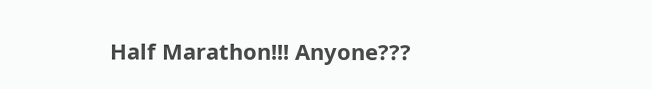Half Marathon!!! Anyone???